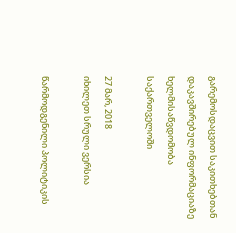გარემოსდაცვით საკითხებთან დაკავშირებულ ინფორმაციაზე ხელმისაწვდომობა საქართველოში

27 მარ, 2018
იხილეთ სრული ვერსია

წარმოდგენილი პოლიტიკის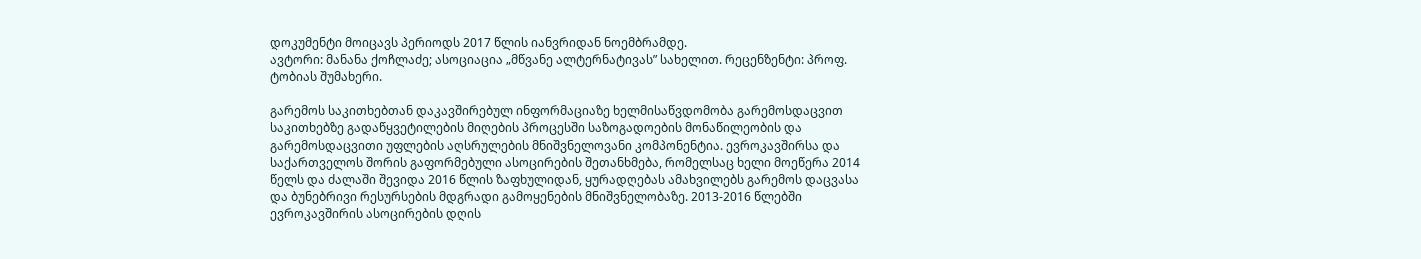დოკუმენტი მოიცავს პერიოდს 2017 წლის იანვრიდან ნოემბრამდე.
ავტორი: მანანა ქოჩლაძე; ასოციაცია „მწვანე ალტერნატივას” სახელით. რეცენზენტი: პროფ. ტობიას შუმახერი.

გარემოს საკითხებთან დაკავშირებულ ინფორმაციაზე ხელმისაწვდომობა გარემოსდაცვით საკითხებზე გადაწყვეტილების მიღების პროცესში საზოგადოების მონაწილეობის და გარემოსდაცვითი უფლების აღსრულების მნიშვნელოვანი კომპონენტია. ევროკავშირსა და საქართველოს შორის გაფორმებული ასოცირების შეთანხმება, რომელსაც ხელი მოეწერა 2014 წელს და ძალაში შევიდა 2016 წლის ზაფხულიდან, ყურადღებას ამახვილებს გარემოს დაცვასა და ბუნებრივი რესურსების მდგრადი გამოყენების მნიშვნელობაზე. 2013-2016 წლებში ევროკავშირის ასოცირების დღის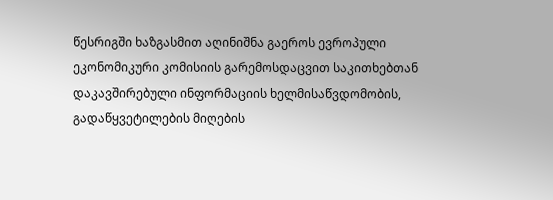წესრიგში ხაზგასმით აღინიშნა გაეროს ევროპული ეკონომიკური კომისიის გარემოსდაცვით საკითხებთან დაკავშირებული ინფორმაციის ხელმისაწვდომობის, გადაწყვეტილების მიღების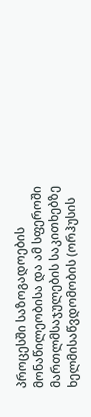პროცესში საზოგადოების მონაწილეობისა და ამ სფეროში მართლმსაჯულების საკითხებზე ხელმისაწვდომობის (ორჰუსის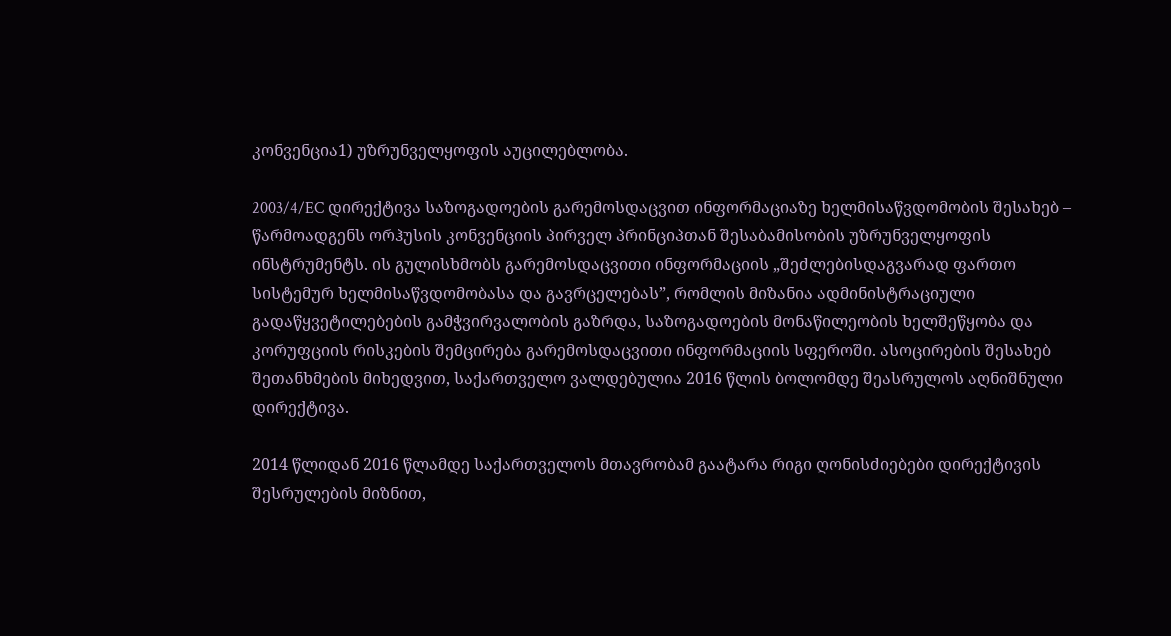კონვენცია1) უზრუნველყოფის აუცილებლობა.

2003/4/EC დირექტივა საზოგადოების გარემოსდაცვით ინფორმაციაზე ხელმისაწვდომობის შესახებ – წარმოადგენს ორჰუსის კონვენციის პირველ პრინციპთან შესაბამისობის უზრუნველყოფის ინსტრუმენტს. ის გულისხმობს გარემოსდაცვითი ინფორმაციის „შეძლებისდაგვარად ფართო სისტემურ ხელმისაწვდომობასა და გავრცელებას”, რომლის მიზანია ადმინისტრაციული გადაწყვეტილებების გამჭვირვალობის გაზრდა, საზოგადოების მონაწილეობის ხელშეწყობა და კორუფციის რისკების შემცირება გარემოსდაცვითი ინფორმაციის სფეროში. ასოცირების შესახებ შეთანხმების მიხედვით, საქართველო ვალდებულია 2016 წლის ბოლომდე შეასრულოს აღნიშნული დირექტივა.

2014 წლიდან 2016 წლამდე საქართველოს მთავრობამ გაატარა რიგი ღონისძიებები დირექტივის შესრულების მიზნით,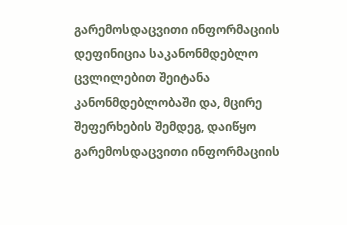გარემოსდაცვითი ინფორმაციის დეფინიცია საკანონმდებლო ცვლილებით შეიტანა კანონმდებლობაში და, მცირე შეფერხების შემდეგ, დაიწყო გარემოსდაცვითი ინფორმაციის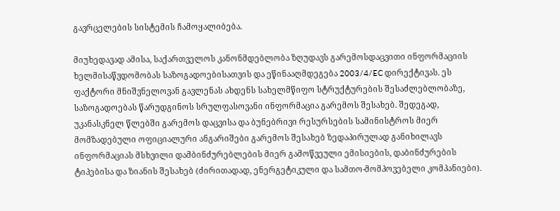გავრცელების სისტემის ჩამოყალიბება.

მიუხედავად ამისა, საქართველოს კანონმდებლობა ზღუდავს გარემოსდაცვითი ინფორმაციის ხელმისაწვდომობას საზოგადოებისათვის და ეწინააღმდეგება 2003/4/EC დირექტივას. ეს ფაქტორი მნიშვნელოვან გავლენას ახდენს სახელმწიფო სტრუქტურების შესაძლებლობაზე, საზოგადოებას წარუდგინოს სრულფასოვანი ინფორმაცია გარემოს შესახებ. შედეგად, უკანასკნელ წლებში გარემოს დაცვისა და ბუნებრივი რესურსების სამინისტროს მიერ მომზადებული ოფიციალური ანგარიშები გარემოს შესახებ ზედაპირულად განიხილავს ინფორმაციას მსხვილი დამბინძურებლების მიერ გამოწვეული ემისიების, დაბინძურების ტიპებისა და ზიანის შესახებ (ძირითადად, ენერგეტიკული და სამთო-მომპოვებელი კომპანიები).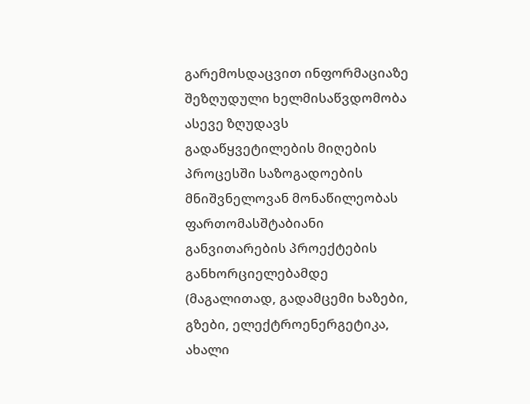გარემოსდაცვით ინფორმაციაზე შეზღუდული ხელმისაწვდომობა ასევე ზღუდავს გადაწყვეტილების მიღების პროცესში საზოგადოების მნიშვნელოვან მონაწილეობას ფართომასშტაბიანი განვითარების პროექტების განხორციელებამდე (მაგალითად, გადამცემი ხაზები, გზები, ელექტროენერგეტიკა, ახალი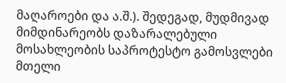მაღაროები და ა.შ.). შედეგად, მუდმივად მიმდინარეობს დაზარალებული მოსახლეობის საპროტესტო გამოსვლები მთელი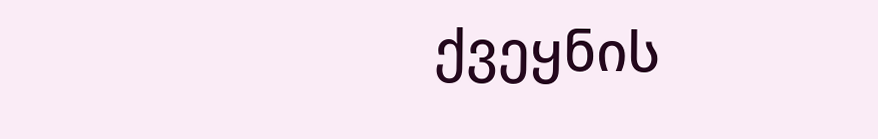ქვეყნის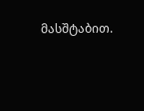მასშტაბით.